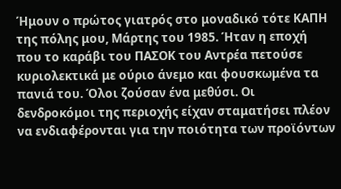Ήμουν ο πρώτος γιατρός στο μοναδικό τότε ΚΑΠΗ της πόλης μου, Μάρτης του 1985. Ήταν η εποχή που το καράβι του ΠΑΣΟΚ του Αντρέα πετούσε κυριολεκτικά με ούριο άνεμο και φουσκωμένα τα πανιά του. Όλοι ζούσαν ένα μεθύσι. Οι δενδροκόμοι της περιοχής είχαν σταματήσει πλέον να ενδιαφέρονται για την ποιότητα των προϊόντων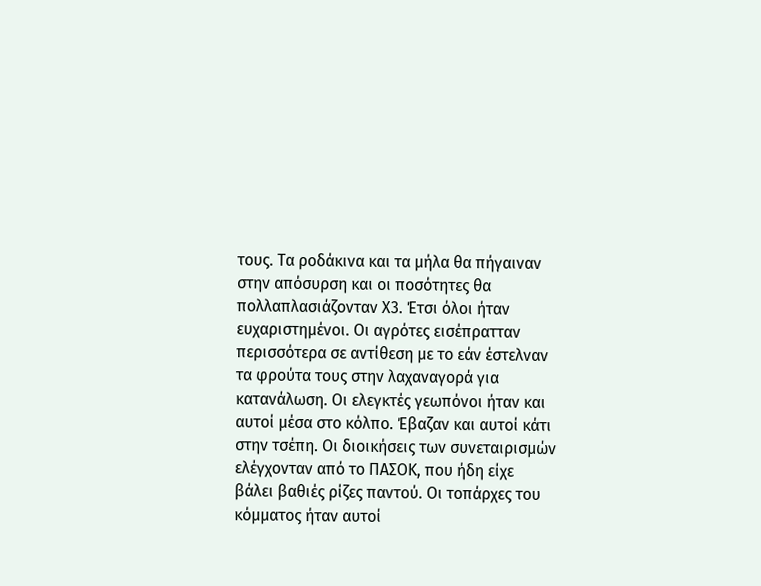τους. Τα ροδάκινα και τα μήλα θα πήγαιναν στην απόσυρση και οι ποσότητες θα πολλαπλασιάζονταν Χ3. Έτσι όλοι ήταν ευχαριστημένοι. Οι αγρότες εισέπρατταν περισσότερα σε αντίθεση με το εάν έστελναν τα φρούτα τους στην λαχαναγορά για κατανάλωση. Οι ελεγκτές γεωπόνοι ήταν και αυτοί μέσα στο κόλπο. Έβαζαν και αυτοί κάτι στην τσέπη. Οι διοικήσεις των συνεταιρισμών ελέγχονταν από το ΠΑΣΟΚ, που ήδη είχε βάλει βαθιές ρίζες παντού. Οι τοπάρχες του κόμματος ήταν αυτοί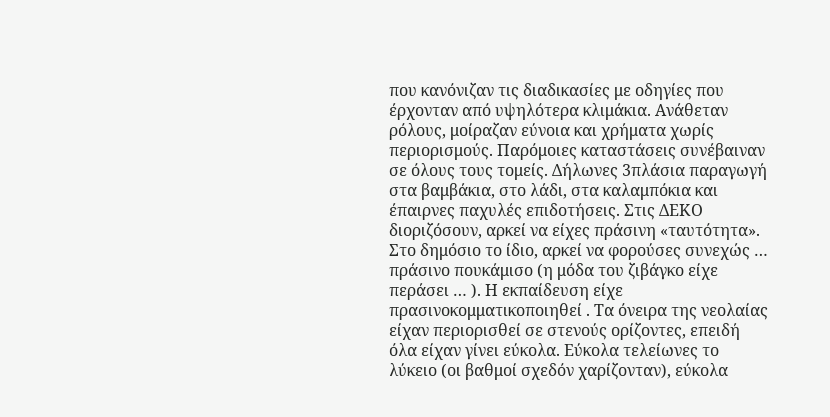που κανόνιζαν τις διαδικασίες με οδηγίες που έρχονταν από υψηλότερα κλιμάκια. Ανάθεταν ρόλους, μοίραζαν εύνοια και χρήματα χωρίς περιορισμούς. Παρόμοιες καταστάσεις συνέβαιναν σε όλους τους τομείς. Δήλωνες 3πλάσια παραγωγή στα βαμβάκια, στο λάδι, στα καλαμπόκια και έπαιρνες παχυλές επιδοτήσεις. Στις ΔΕΚΟ διοριζόσουν, αρκεί να είχες πράσινη «ταυτότητα». Στο δημόσιο το ίδιο, αρκεί να φορούσες συνεχώς … πράσινο πουκάμισο (η μόδα του ζιβάγκο είχε περάσει … ). Η εκπαίδευση είχε πρασινοκομματικοποιηθεί . Τα όνειρα της νεολαίας είχαν περιορισθεί σε στενούς ορίζοντες, επειδή όλα είχαν γίνει εύκολα. Εύκολα τελείωνες το λύκειο (οι βαθμοί σχεδόν χαρίζονταν), εύκολα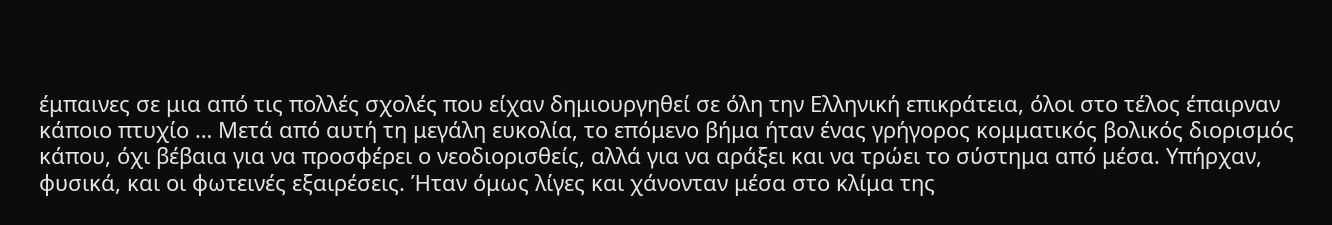έμπαινες σε μια από τις πολλές σχολές που είχαν δημιουργηθεί σε όλη την Ελληνική επικράτεια, όλοι στο τέλος έπαιρναν κάποιο πτυχίο … Μετά από αυτή τη μεγάλη ευκολία, το επόμενο βήμα ήταν ένας γρήγορος κομματικός βολικός διορισμός κάπου, όχι βέβαια για να προσφέρει ο νεοδιορισθείς, αλλά για να αράξει και να τρώει το σύστημα από μέσα. Υπήρχαν, φυσικά, και οι φωτεινές εξαιρέσεις. Ήταν όμως λίγες και χάνονταν μέσα στο κλίμα της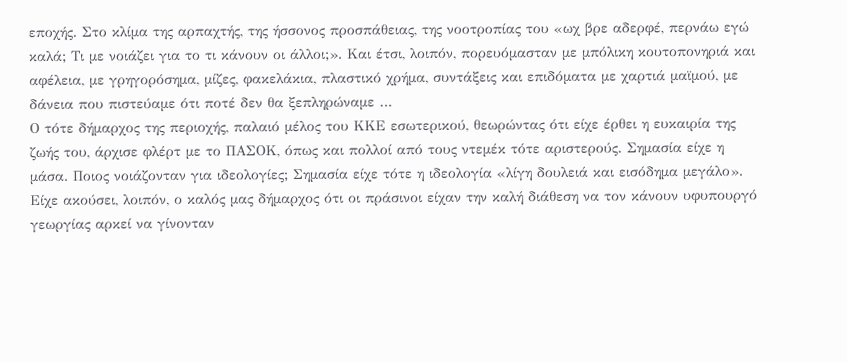εποχής. Στο κλίμα της αρπαχτής, της ήσσονος προσπάθειας, της νοοτροπίας του «ωχ βρε αδερφέ, περνάω εγώ καλά; Τι με νοιάζει για το τι κάνουν οι άλλοι;». Και έτσι, λοιπόν, πορευόμασταν με μπόλικη κουτοπονηριά και αφέλεια, με γρηγορόσημα, μίζες, φακελάκια, πλαστικό χρήμα, συντάξεις και επιδόματα με χαρτιά μαϊμού, με δάνεια που πιστεύαμε ότι ποτέ δεν θα ξεπληρώναμε …
Ο τότε δήμαρχος της περιοχής, παλαιό μέλος του ΚΚΕ εσωτερικού, θεωρώντας ότι είχε έρθει η ευκαιρία της ζωής του, άρχισε φλέρτ με το ΠΑΣΟΚ, όπως και πολλοί από τους ντεμέκ τότε αριστερούς. Σημασία είχε η μάσα. Ποιος νοιάζονταν για ιδεολογίες; Σημασία είχε τότε η ιδεολογία «λίγη δουλειά και εισόδημα μεγάλο». Είχε ακούσει, λοιπόν, ο καλός μας δήμαρχος ότι οι πράσινοι είχαν την καλή διάθεση να τον κάνουν υφυπουργό γεωργίας αρκεί να γίνονταν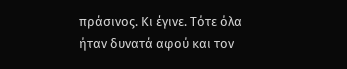πράσινος. Κι έγινε. Τότε όλα ήταν δυνατά αφού και τον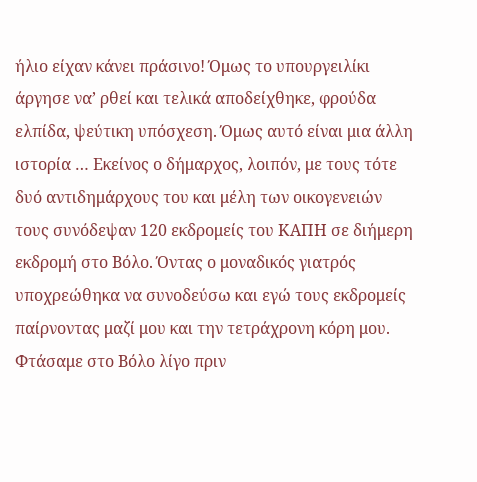ήλιο είχαν κάνει πράσινο! Όμως το υπουργειλίκι άργησε να’ ρθεί και τελικά αποδείχθηκε, φρούδα ελπίδα, ψεύτικη υπόσχεση. Όμως αυτό είναι μια άλλη ιστορία … Εκείνος ο δήμαρχος, λοιπόν, με τους τότε δυό αντιδημάρχους του και μέλη των οικογενειών τους συνόδεψαν 120 εκδρομείς του ΚΑΠΗ σε διήμερη εκδρομή στο Βόλο. Όντας ο μοναδικός γιατρός υποχρεώθηκα να συνοδεύσω και εγώ τους εκδρομείς παίρνοντας μαζί μου και την τετράχρονη κόρη μου. Φτάσαμε στο Βόλο λίγο πριν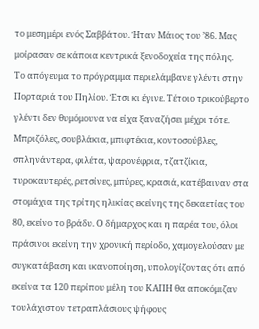το μεσημέρι ενός Σαββάτου. Ήταν Μάιος του ’86. Μας μοίρασαν σε κάποια κεντρικά ξενοδοχεία της πόλης.
Το απόγευμα το πρόγραμμα περιελάμβανε γλέντι στην Πορταριά του Πηλίου. Έτσι κι έγινε. Τέτοιο τρικούβερτο γλέντι δεν θυμόμουνα να είχα ξαναζήσει μέχρι τότε. Μπριζόλες, σουβλάκια, μπιφτέκια, κοντοσούβλες, σπληνάντερα, φιλέτα, ψαρονέφρια, τζατζίκια, τυροκαυτερές, ρετσίνες, μπύρες, κρασιά, κατέβαιναν στα στομάχια της τρίτης ηλικίας εκείνης της δεκαετίας του 80, εκείνο το βράδυ. Ο δήμαρχος και η παρέα του, όλοι πράσινοι εκείνη την χρονική περίοδο, χαμογελούσαν με συγκατάβαση και ικανοποίηση, υπολογίζοντας ότι από εκείνα τα 120 περίπου μέλη του ΚΑΠΗ θα αποκόμιζαν τουλάχιστον τετραπλάσιους ψήφους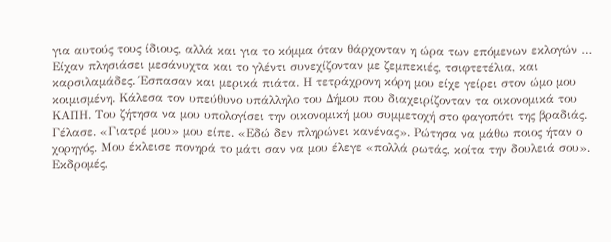για αυτούς τους ίδιους, αλλά και για το κόμμα όταν θάρχονταν η ώρα των επόμενων εκλογών …
Είχαν πλησιάσει μεσάνυχτα και το γλέντι συνεχίζονταν με ζεμπεκιές, τσιφτετέλια, και καρσιλαμάδες. Έσπασαν και μερικά πιάτα. Η τετράχρονη κόρη μου είχε γείρει στον ώμο μου κοιμισμένη. Κάλεσα τον υπεύθυνο υπάλληλο του Δήμου που διαχειρίζονταν τα οικονομικά του ΚΑΠΗ. Του ζήτησα να μου υπολογίσει την οικονομική μου συμμετοχή στο φαγοπότι της βραδιάς. Γέλασε. «Γιατρέ μου» μου είπε. «Εδώ δεν πληρώνει κανένας». Ρώτησα να μάθω ποιος ήταν ο χορηγός. Μου έκλεισε πονηρά το μάτι σαν να μου έλεγε «πολλά ρωτάς, κοίτα την δουλειά σου».
Εκδρομές,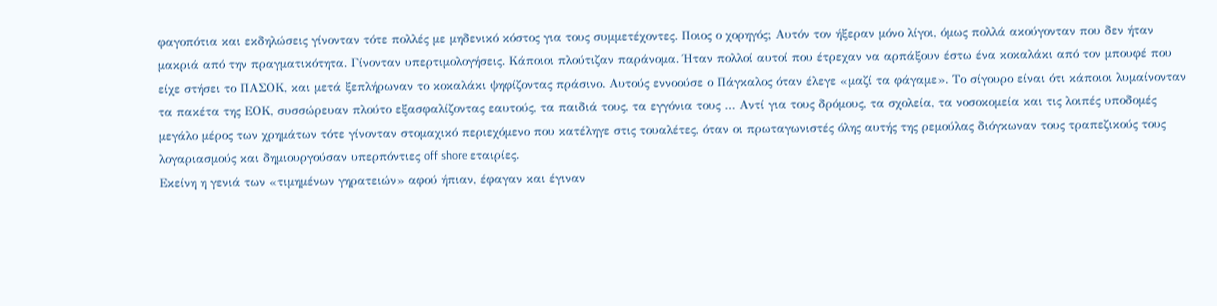φαγοπότια και εκδηλώσεις γίνονταν τότε πολλές με μηδενικό κόστος για τους συμμετέχοντες. Ποιος ο χορηγός; Αυτόν τον ήξεραν μόνο λίγοι, όμως πολλά ακούγονταν που δεν ήταν μακριά από την πραγματικότητα. Γίνονταν υπερτιμολογήσεις. Κάποιοι πλούτιζαν παράνομα. Ήταν πολλοί αυτοί που έτρεχαν να αρπάξουν έστω ένα κοκαλάκι από τον μπουφέ που είχε στήσει το ΠΑΣΟΚ, και μετά ξεπλήρωναν το κοκαλάκι ψηφίζοντας πράσινο. Αυτούς εννοούσε ο Πάγκαλος όταν έλεγε «μαζί τα φάγαμε». Το σίγουρο είναι ότι κάποιοι λυμαίνονταν τα πακέτα της ΕΟΚ, συσσώρευαν πλούτο εξασφαλίζοντας εαυτούς, τα παιδιά τους, τα εγγόνια τους … Αντί για τους δρόμους, τα σχολεία, τα νοσοκομεία και τις λοιπές υποδομές μεγάλο μέρος των χρημάτων τότε γίνονταν στομαχικό περιεχόμενο που κατέληγε στις τουαλέτες, όταν οι πρωταγωνιστές όλης αυτής της ρεμούλας διόγκωναν τους τραπεζικούς τους λογαριασμούς και δημιουργούσαν υπερπόντιες off shore εταιρίες.
Εκείνη η γενιά των «τιμημένων γηρατειών» αφού ήπιαν, έφαγαν και έγιναν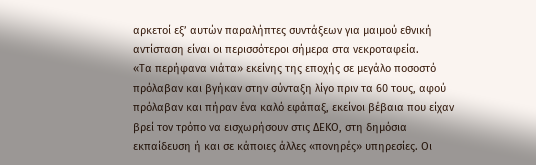αρκετοί εξ’ αυτών παραλήπτες συντάξεων για μαιμού εθνική αντίσταση είναι οι περισσότεροι σήμερα στα νεκροταφεία.
«Τα περήφανα νιάτα» εκείνης της εποχής σε μεγάλο ποσοστό πρόλαβαν και βγήκαν στην σύνταξη λίγο πριν τα 60 τους, αφού πρόλαβαν και πήραν ένα καλό εφάπαξ, εκείνοι βέβαια που είχαν βρεί τον τρόπο να εισχωρήσουν στις ΔΕΚΟ, στη δημόσια εκπαίδευση ή και σε κάποιες άλλες «πονηρές» υπηρεσίες. Οι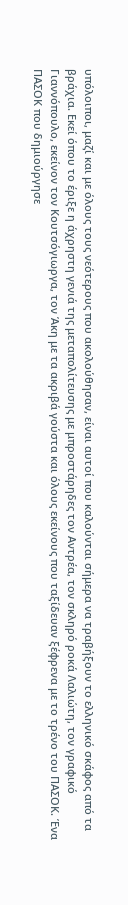υπόλοιποι, μαζί και με όλους τους νεότερους που ακολούθησαν, είναι αυτοί που καλούνται σήμερα να τραβήξουν το ελληνικό σκάφος από τα βράχια. Εκεί όπου το έριξε η άχρηστη γενιά της μεταπολίτευσης με μπροστάρηδες τον Αντρέα, τον σκληρό ροκά Λαλιώτη, τον γραφικό Γιαννόπουλο, εκείνον τον Κουτσόγιωργα, τον Άκη με τα ακριβά γούστα και όλους εκείνους που ταξίδευαν ξέφρενα με το τρένο του ΠΑΣΟΚ. Ένα ΠΑΣΟΚ που δημιούργησε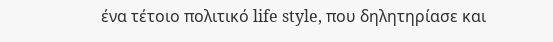ένα τέτοιο πολιτικό life style, που δηλητηρίασε και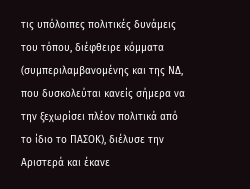τις υπόλοιπες πολιτικές δυνάμεις του τόπου, διέφθειρε κόμματα (συμπεριλαμβανομένης και της ΝΔ, που δυσκολεύται κανείς σήμερα να την ξεχωρίσει πλέον πολιτικά από το ίδιο το ΠΑΣΟΚ), διέλυσε την Αριστερά και έκανε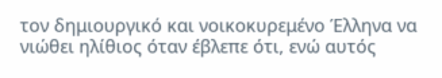τον δημιουργικό και νοικοκυρεμένο Έλληνα να νιώθει ηλίθιος όταν έβλεπε ότι, ενώ αυτός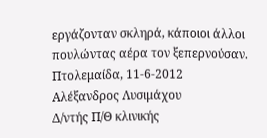εργάζονταν σκληρά, κάποιοι άλλοι πουλώντας αέρα τον ξεπερνούσαν.
Πτολεμαίδα, 11-6-2012
Αλέξανδρος Λυσιμάχου
Δ/ντής Π/Θ κλινικής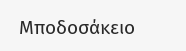Μποδοσάκειο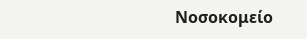Νοσοκομείο